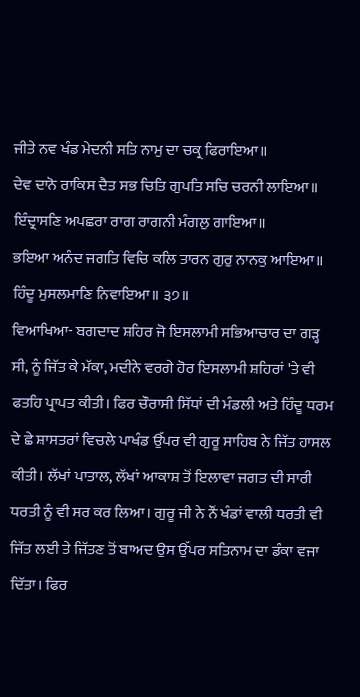ਜੀਤੇ ਨਵ ਖੰਡ ਮੇਦਨੀ ਸਤਿ ਨਾਮੁ ਦਾ ਚਕ੍ਰ ਫਿਰਾਇਆ॥
ਦੇਵ ਦਾਨੋ ਰਾਕਿਸ ਦੈਤ ਸਭ ਚਿਤਿ ਗੁਪਤਿ ਸਚਿ ਚਰਨੀ ਲਾਇਆ॥
ਇੰਦ੍ਰਾਸਣਿ ਅਪਛਰਾ ਰਾਗ ਰਾਗਨੀ ਮੰਗਲੁ ਗਾਇਆ॥
ਭਇਆ ਅਨੰਦ ਜਗਤਿ ਵਿਚਿ ਕਲਿ ਤਾਰਨ ਗੁਰੁ ਨਾਨਕੁ ਆਇਆ॥
ਹਿੰਦੂ ਮੁਸਲਮਾਣਿ ਨਿਵਾਇਆ॥ ੩੭॥
ਵਿਆਖਿਆ- ਬਗਦਾਦ ਸ਼ਹਿਰ ਜੋ ਇਸਲਾਮੀ ਸਭਿਆਚਾਰ ਦਾ ਗੜ੍ਹ ਸੀ, ਨੂੰ ਜਿੱਤ ਕੇ ਮੱਕਾ, ਮਦੀਨੇ ਵਰਗੇ ਹੋਰ ਇਸਲਾਮੀ ਸ਼ਹਿਰਾਂ 'ਤੇ ਵੀ ਫਤਹਿ ਪ੍ਰਾਪਤ ਕੀਤੀ। ਫਿਰ ਚੌਰਾਸੀ ਸਿੱਧਾਂ ਦੀ ਮੰਡਲੀ ਅਤੇ ਹਿੰਦੂ ਧਰਮ ਦੇ ਛੇ ਸ਼ਾਸਤਰਾਂ ਵਿਚਲੇ ਪਾਖੰਡ ਉੱਪਰ ਵੀ ਗੁਰੂ ਸਾਹਿਬ ਨੇ ਜਿੱਤ ਹਾਸਲ ਕੀਤੀ। ਲੱਖਾਂ ਪਾਤਾਲ, ਲੱਖਾਂ ਆਕਾਸ਼ ਤੋਂ ਇਲਾਵਾ ਜਗਤ ਦੀ ਸਾਰੀ ਧਰਤੀ ਨੂੰ ਵੀ ਸਰ ਕਰ ਲਿਆ। ਗੁਰੂ ਜੀ ਨੇ ਨੌਂ ਖੰਡਾਂ ਵਾਲੀ ਧਰਤੀ ਵੀ ਜਿੱਤ ਲਈ ਤੇ ਜਿੱਤਣ ਤੋਂ ਬਾਅਦ ਉਸ ਉੱਪਰ ਸਤਿਨਾਮ ਦਾ ਡੰਕਾ ਵਜਾ ਦਿੱਤਾ। ਫਿਰ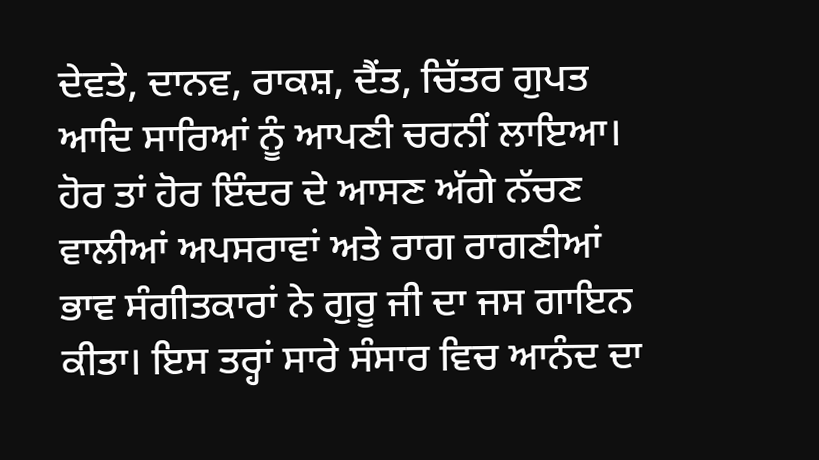ਦੇਵਤੇ, ਦਾਨਵ, ਰਾਕਸ਼, ਦੈਂਤ, ਚਿੱਤਰ ਗੁਪਤ ਆਦਿ ਸਾਰਿਆਂ ਨੂੰ ਆਪਣੀ ਚਰਨੀਂ ਲਾਇਆ। ਹੋਰ ਤਾਂ ਹੋਰ ਇੰਦਰ ਦੇ ਆਸਣ ਅੱਗੇ ਨੱਚਣ ਵਾਲੀਆਂ ਅਪਸਰਾਵਾਂ ਅਤੇ ਰਾਗ ਰਾਗਣੀਆਂ ਭਾਵ ਸੰਗੀਤਕਾਰਾਂ ਨੇ ਗੁਰੂ ਜੀ ਦਾ ਜਸ ਗਾਇਨ ਕੀਤਾ। ਇਸ ਤਰ੍ਹਾਂ ਸਾਰੇ ਸੰਸਾਰ ਵਿਚ ਆਨੰਦ ਦਾ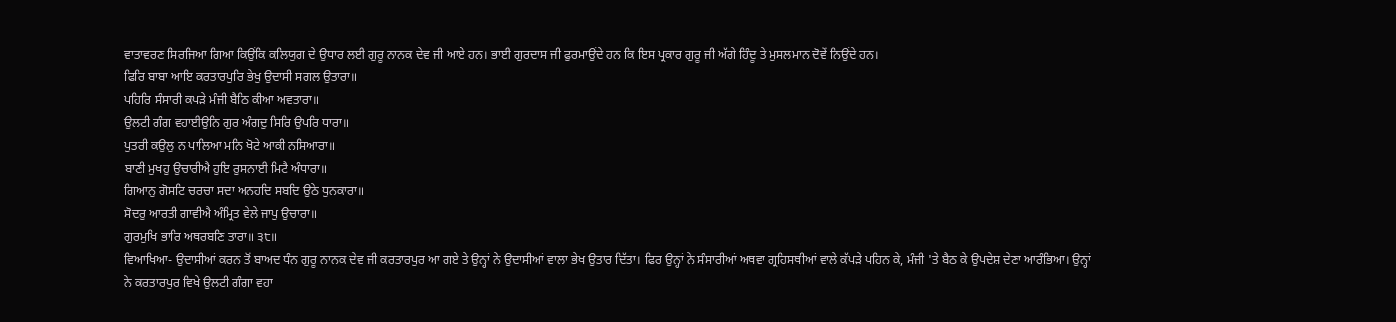ਵਾਤਾਵਰਣ ਸਿਰਜਿਆ ਗਿਆ ਕਿਉਂਕਿ ਕਲਿਯੁਗ ਦੇ ਉਧਾਰ ਲਈ ਗੁਰੂ ਨਾਨਕ ਦੇਵ ਜੀ ਆਏ ਹਨ। ਭਾਈ ਗੁਰਦਾਸ ਜੀ ਫੁਰਮਾਉਂਦੇ ਹਨ ਕਿ ਇਸ ਪ੍ਰਕਾਰ ਗੁਰੂ ਜੀ ਅੱਗੇ ਹਿੰਦੂ ਤੇ ਮੁਸਲਮਾਨ ਦੋਵੇਂ ਨਿਉਂਦੇ ਹਨ।
ਫਿਰਿ ਬਾਬਾ ਆਇ ਕਰਤਾਰਪੁਰਿ ਭੇਖੁ ਉਦਾਸੀ ਸਗਲ ਉਤਾਰਾ॥
ਪਹਿਰਿ ਸੰਸਾਰੀ ਕਪੜੇ ਮੰਜੀ ਬੈਠਿ ਕੀਆ ਅਵਤਾਰਾ॥
ਉਲਟੀ ਗੰਗ ਵਹਾਈਉਨਿ ਗੁਰ ਅੰਗਦੁ ਸਿਰਿ ਉਪਰਿ ਧਾਰਾ॥
ਪੁਤਰੀ ਕਉਲੁ ਨ ਪਾਲਿਆ ਮਨਿ ਖੋਟੇ ਆਕੀ ਨਸਿਆਰਾ॥
ਬਾਣੀ ਮੁਖਹੁ ਉਚਾਰੀਐ ਹੁਇ ਰੁਸਨਾਈ ਮਿਟੈ ਅੰਧਾਰਾ॥
ਗਿਆਨੁ ਗੋਸਟਿ ਚਰਚਾ ਸਦਾ ਅਨਹਦਿ ਸਬਦਿ ਉਠੇ ਧੁਨਕਾਰਾ॥
ਸੋਦਰੁ ਆਰਤੀ ਗਾਵੀਐ ਅੰਮ੍ਰਿਤ ਵੇਲੇ ਜਾਪੁ ਉਚਾਰਾ॥
ਗੁਰਮੁਖਿ ਭਾਰਿ ਅਥਰਬਣਿ ਤਾਰਾ॥ ੩੮॥
ਵਿਆਖਿਆ- ਉਦਾਸੀਆਂ ਕਰਨ ਤੋਂ ਬਾਅਦ ਧੰਨ ਗੁਰੂ ਨਾਨਕ ਦੇਵ ਜੀ ਕਰਤਾਰਪੁਰ ਆ ਗਏ ਤੇ ਉਨ੍ਹਾਂ ਨੇ ਉਦਾਸੀਆਂ ਵਾਲਾ ਭੇਖ ਉਤਾਰ ਦਿੱਤਾ। ਫਿਰ ਉਨ੍ਹਾਂ ਨੇ ਸੰਸਾਰੀਆਂ ਅਥਵਾ ਗ੍ਰਹਿਸਥੀਆਂ ਵਾਲੇ ਕੱਪੜੇ ਪਹਿਨ ਕੇ, ਮੰਜੀ 'ਤੇ ਬੈਠ ਕੇ ਉਪਦੇਸ਼ ਦੇਣਾ ਆਰੰਭਿਆ। ਉਨ੍ਹਾਂ ਨੇ ਕਰਤਾਰਪੁਰ ਵਿਖੇ ਉਲਟੀ ਗੰਗਾ ਵਹਾ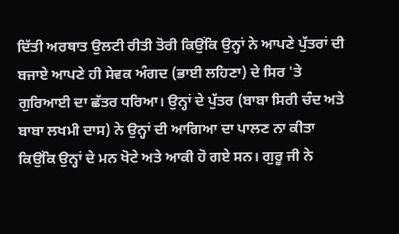ਦਿੱਤੀ ਅਰਥਾਤ ਉਲਟੀ ਰੀਤੀ ਤੋਰੀ ਕਿਉਂਕਿ ਉਨ੍ਹਾਂ ਨੇ ਆਪਣੇ ਪੁੱਤਰਾਂ ਦੀ ਬਜਾਏ ਆਪਣੇ ਹੀ ਸੇਵਕ ਅੰਗਦ (ਭਾਈ ਲਹਿਣਾ) ਦੇ ਸਿਰ 'ਤੇ ਗੁਰਿਆਈ ਦਾ ਛੱਤਰ ਧਰਿਆ। ਉਨ੍ਹਾਂ ਦੇ ਪੁੱਤਰ (ਬਾਬਾ ਸਿਰੀ ਚੰਦ ਅਤੇ ਬਾਬਾ ਲਖਮੀ ਦਾਸ) ਨੇ ਉਨ੍ਹਾਂ ਦੀ ਆਗਿਆ ਦਾ ਪਾਲਣ ਨਾ ਕੀਤਾ ਕਿਉਂਕਿ ਉਨ੍ਹਾਂ ਦੇ ਮਨ ਖੋਟੇ ਅਤੇ ਆਕੀ ਹੋ ਗਏ ਸਨ। ਗੁਰੂ ਜੀ ਨੇ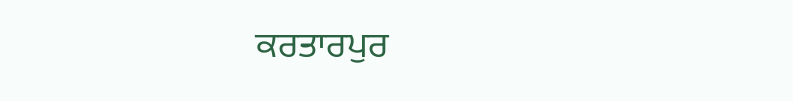ਕਰਤਾਰਪੁਰ